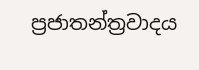ප්‍රජාතන්ත්‍රවාදය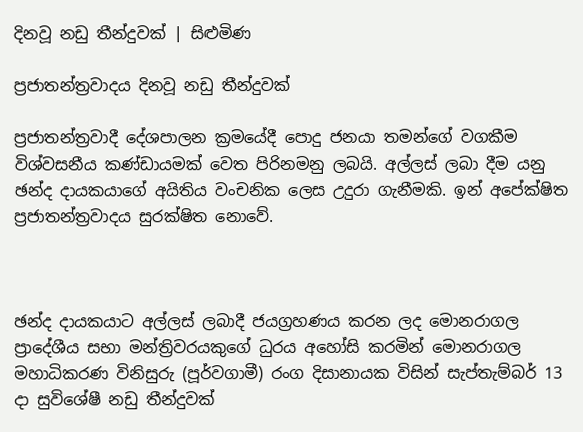දිනවූ නඩු තීන්දුවක් | සිළුමිණ

ප්‍රජාතන්ත්‍රවාදය දිනවූ නඩු තීන්දුවක්

ප්‍රජාතන්ත්‍රවාදී දේශපාලන ක්‍රමයේදී පොදු ජනයා තමන්ගේ වගකීම විශ්වසනීය කණ්ඩායමක් වෙත පිරිනමනු ලබයි. අල්ලස් ලබා දීම යනු ඡන්ද දායකයාගේ අයිතිය වංචනික ලෙස උදුරා ගැනීමකි. ඉන් අපේක්ෂිත ප්‍රජාතන්ත්‍රවාදය සුරක්ෂිත නොවේ.



ඡන්ද දායකයාට අල්ලස් ලබාදී ජයග්‍රහණය කරන ලද මොනරාගල ප්‍රාදේශීය සභා මන්ත්‍රිවරයකුගේ ධුරය අහෝසි කරමින් මොනරාගල මහාධිකරණ විනිසුරු (පූර්වගාමී) රංග දිසානායක විසින් සැප්තැම්බර් 13 දා සුවිශේෂී නඩු තීන්දුවක්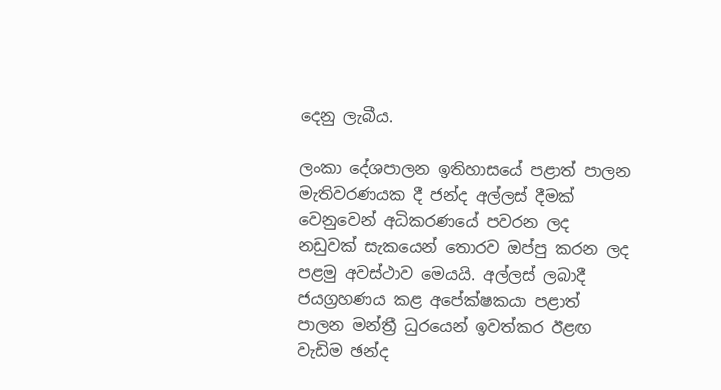දෙනු ලැබීය.

ලංකා දේශපාලන ඉතිහාසයේ පළාත් පාලන මැතිවරණයක දී ජන්ද අල්ලස් දීමක් වෙනුවෙන් අධිකරණයේ පවරන ලද නඩුවක් සැකයෙන් තොරව ඔප්පු කරන ලද පළමු අවස්ථාව මෙයයි. අල්ලස් ලබාදී ජයග්‍රහණය කළ අපේක්ෂකයා පළාත් පාලන මන්ත්‍රී ධුරයෙන් ඉවත්කර ඊළඟ වැඩිම ඡන්ද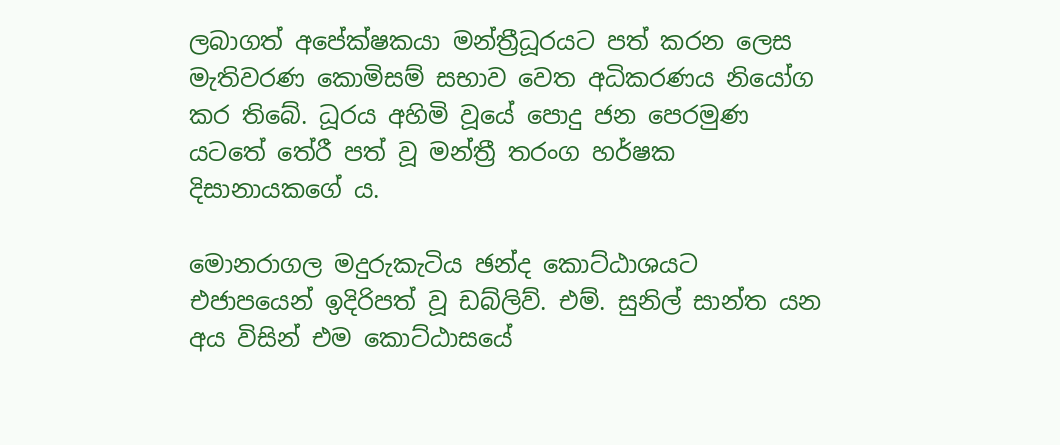ලබාගත් අපේක්ෂකයා මන්ත්‍රීධූරයට පත් කරන ලෙස මැතිවරණ කොමිසම් සභාව වෙත අධිකරණය නියෝග කර තිබේ. ධූරය අහිමි වූයේ පොදු ජන පෙරමුණ යටතේ තේරී පත් වූ මන්ත්‍රී තරංග හර්ෂක දිසානායකගේ ය.

මොනරාගල මදුරුකැටිය ඡන්ද කොට්ඨාශයට එජාපයෙන් ඉදිරිපත් වූ ඩබ්ලිව්. එම්. සුනිල් සාන්ත යන අය විසින් එම කොට්ඨාසයේ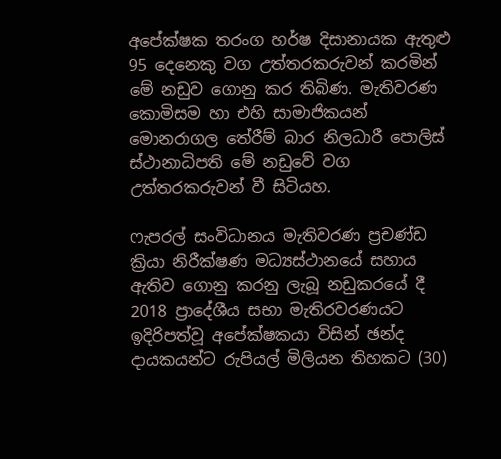අපේක්ෂක තරංග හර්ෂ දිසානායක ඇතුළු 95 දෙනෙකු වග උත්තරකරුවන් කරමින් මේ නඩුව ගොනු කර තිබිණ. මැතිවරණ කොමිසම හා එහි සාමාජිකයන් මොනරාගල තේරීම් බාර නිලධාරී පොලිස් ස්ථානාධිපති මේ නඩුවේ වග උත්තරකරුවන් වී සිටියහ.

ෆැපරල් සංවිධානය මැතිවරණ ප්‍රචණ්ඩ ක්‍රියා නිරීක්ෂණ මධ්‍යස්ථානයේ සහාය ඇතිව ගොනු කරනු ලැබූ නඩුකරයේ දී 2018 ප්‍රාදේශීය සභා මැතිරවරණයට ඉදිරිපත්වූ අපේක්ෂකයා විසින් ඡන්ද දායකයන්ට රුපියල් මිලියන තිහකට (30)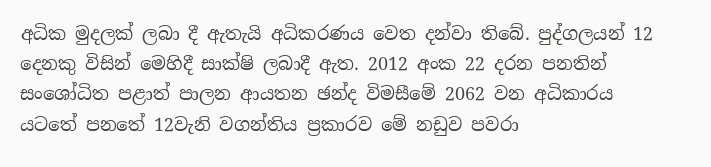අධික මුදලක් ලබා දී ඇතැයි අධිකරණය වෙත දන්වා තිබේ. පුද්ගලයන් 12 දෙනකු විසින් මෙහිදී සාක්ෂි ලබාදී ඇත. 2012 අංක 22 දරන පනතින් සංශෝධිත පළාත් පාලන ආයතන ඡන්ද විමසීමේ 2062 වන අධිකාරය යටතේ පනතේ 12වැනි වගන්තිය ප්‍රකාරව මේ නඩුව පවරා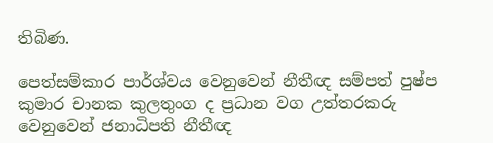තිබිණ.

පෙත්සම්කාර පාර්ශ්වය වෙනුවෙන් නීතීඥ සම්පත් පුෂ්ප කුමාර චානක කුලතුංග ද ප්‍රධාන වග උත්තරකරු වෙනුවෙන් ජනාධිපති නීතීඥ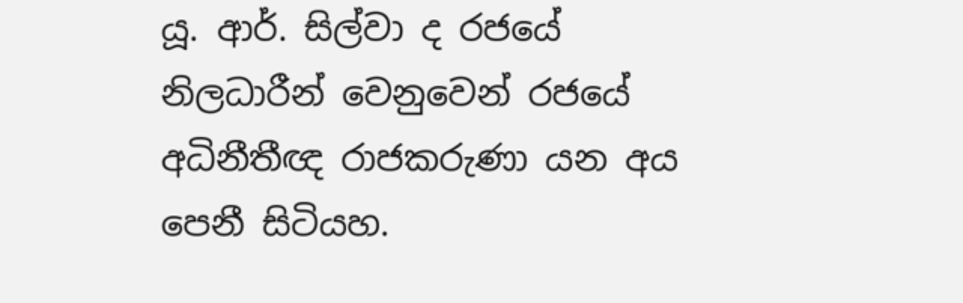යූ. ආර්. සිල්වා ද රජයේ නිලධාරීන් වෙනුවෙන් රජයේ අධිනීතීඥ රාජකරුණා යන අය පෙනී සිටියහ.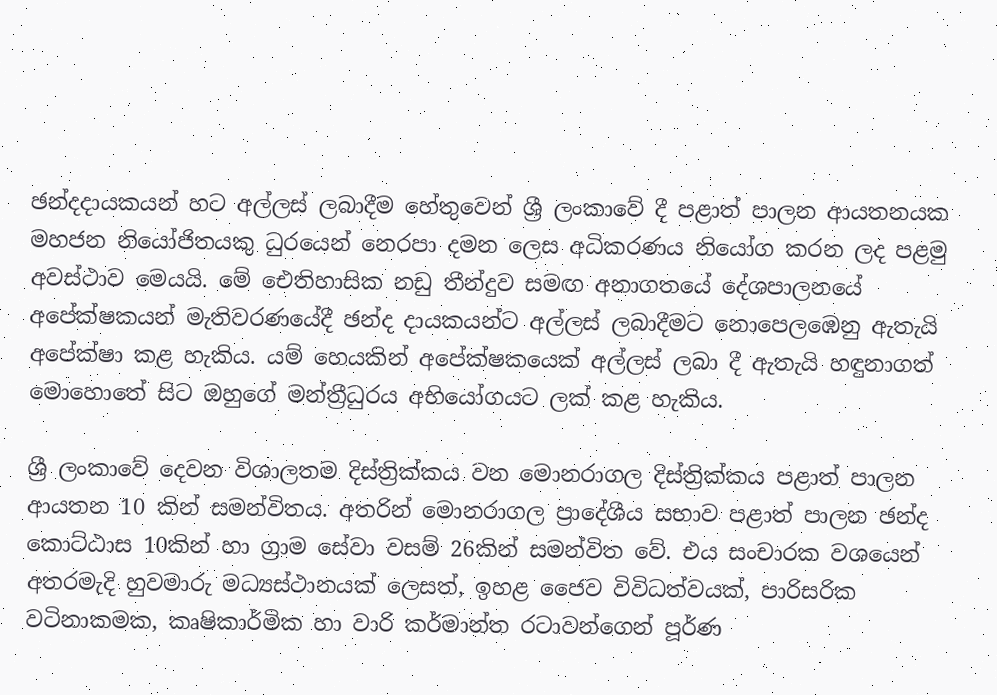ඡන්දදායකයන් හට අල්ලස් ලබාදීම හේතුවෙන් ශ්‍රී ලංකාවේ දී පළාත් පාලන ආයතනයක මහජන නියෝජිතයකු ධුරයෙන් නෙරපා දමන ලෙස අධිකරණය නියෝග කරන ලද පළමු අවස්ථාව මෙයයි. මේ ඓතිහාසික නඩු තීන්දුව සමඟ අනාගතයේ දේශපාලනයේ අපේක්ෂකයන් මැතිවරණයේදී ඡන්ද දායකයන්ට අල්ලස් ලබාදීමට නොපෙලඹෙනු ඇතැයි අපේක්ෂා කළ හැකිය. යම් හෙයකින් අපේක්ෂකයෙක් අල්ලස් ලබා දී ඇතැයි හඳුනාගත් මොහොතේ සිට ඔහුගේ මන්ත්‍රීධුරය අභියෝගයට ලක් කළ හැකිය.

ශ්‍රී ලංකාවේ දෙවන විශාලතම දිස්ත්‍රික්කය වන මොනරාගල දිස්ත්‍රික්කය පළාත් පාලන ආයතන 10 කින් සමන්විතය. අතරින් මොනරාගල ප්‍රාදේශීය සභාව පළාත් පාලන ඡන්ද කොට්ඨාස 10කින් හා ග්‍රාම සේවා වසම් 26කින් සමන්විත වේ. එය සංචාරක වශයෙන් අතරමැදි හුවමාරු මධ්‍යස්ථානයක් ලෙසත්, ඉහළ ජෛව විවිධත්වයක්, පාරිසරික වටිනාකමක, කෘෂිකාර්මික හා වාරි කර්මාන්ත රටාවන්ගෙන් පූර්ණ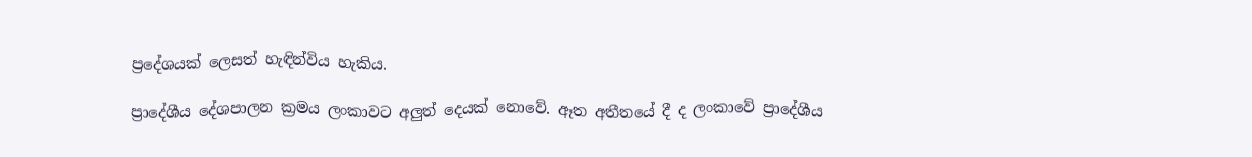ප්‍රදේශයක් ලෙසත් හැඳින්විය හැකිය.

ප්‍රාදේශීය දේශපාලන ක්‍රමය ලංකාවට අලුත් දෙයක් නොවේ. ඈත අතීතයේ දී ද ලංකාවේ ප්‍රාදේශීය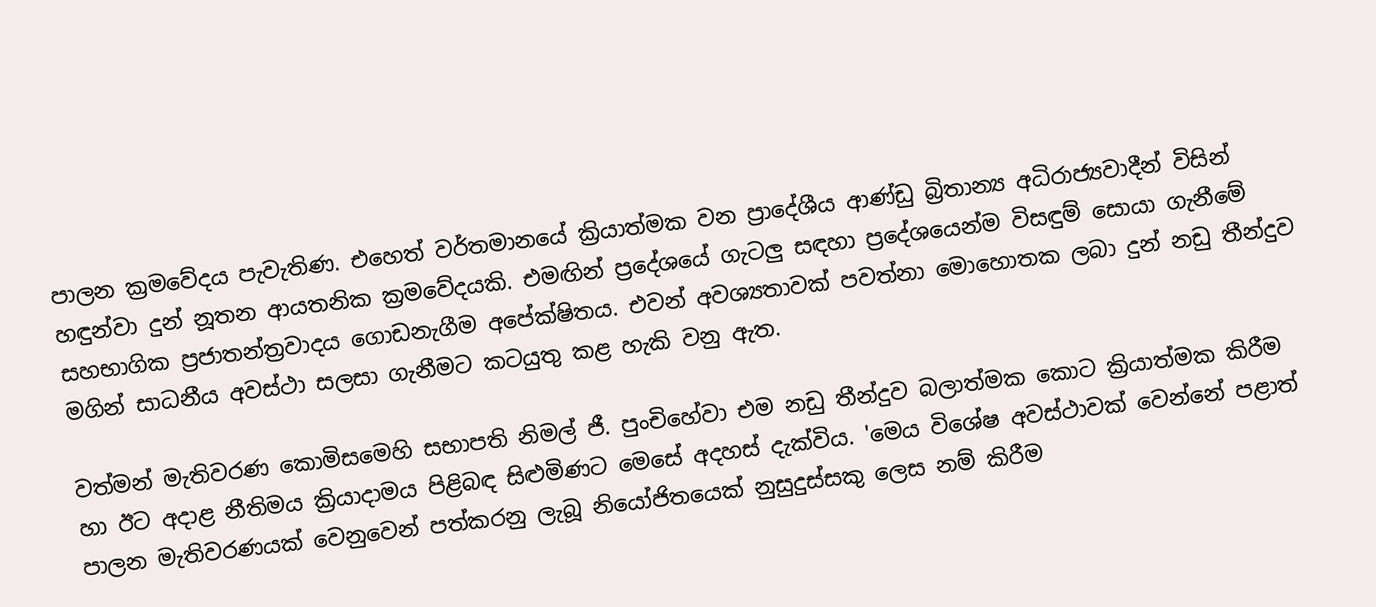පාලන ක්‍රමවේදය පැවැතිණ. එහෙත් වර්තමානයේ ක්‍රියාත්මක වන ප්‍රාදේශීය ආණ්ඩු බ්‍රිතාන්‍ය අධිරාජ්‍යවාදීන් විසින් හඳුන්වා දුන් නූතන ආයතනික ක්‍රමවේදයකි. එමඟින් ප්‍රදේශයේ ගැටලු සඳහා ප්‍රදේශයෙන්ම විසඳුම් සොයා ගැනීමේ සහභාගික ප්‍රජාතන්ත්‍රවාදය ගොඩනැගීම අපේක්ෂිතය. එවන් අවශ්‍යතාවක් පවත්නා මොහොතක ලබා දුන් නඩු තීන්දුව මගින් සාධනීය අවස්ථා සලසා ගැනීමට කටයුතු කළ හැකි වනු ඇත.

වත්මන් මැතිවරණ කොමිසමෙහි සභාපති නිමල් ජී. පුංචිහේවා එම නඩු තීන්දුව බලාත්මක කොට ක්‍රියාත්මක කිරීම හා ඊට අදාළ නීතිමය ක්‍රියාදාමය පිළිබඳ සිළුමිණට මෙසේ අදහස් දැක්විය. 'මෙය විශේෂ අවස්ථාවක් වෙන්නේ පළාත් පාලන මැතිවරණයක් වෙනුවෙන් පත්කරනු ලැබූ නියෝජිතයෙක් නුසුදුස්සකු ලෙස නම් කිරීම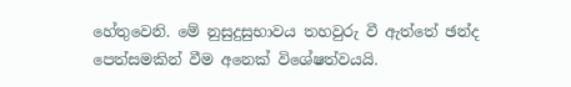හේතුවෙනි. මේ නුසුදුසුභාවය තහවුරු වී ඇත්තේ ඡන්ද පෙත්සමකින් වීම අනෙක් විශේෂත්වයයි.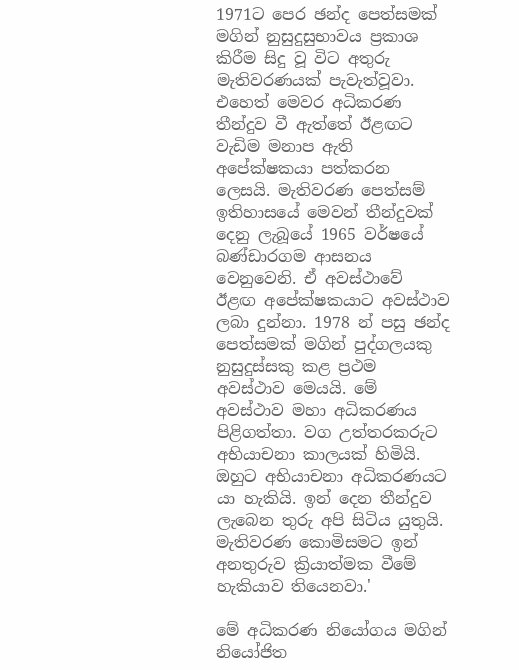1971ට පෙර ඡන්ද පෙත්සමක් මගින් නුසුදුසුභාවය ප්‍රකාශ කිරීම සිදු වූ විට අතුරු මැතිවරණයක් පැවැත්වූවා. එහෙත් මෙවර අධිකරණ තීන්දුව වී ඇත්තේ ඊළඟට වැඩිම මනාප ඇති අපේක්ෂකයා පත්කරන ලෙසයි. මැතිවරණ පෙත්සම් ඉතිහාසයේ මෙවන් තීන්දුවක් දෙනු ලැබූයේ 1965 වර්ෂයේ බණ්ඩාරගම ආසනය වෙනුවෙනි. ඒ අවස්ථාවේ ඊළඟ අපේක්ෂකයාට අවස්ථාව ලබා දුන්නා. 1978 න් පසු ඡන්ද පෙත්සමක් මගින් පුද්ගලයකු නුසුදුස්සකු කළ ප්‍රථම අවස්ථාව මෙයයි. මේ අවස්ථාව මහා අධිකරණය පිළිගත්තා. වග උත්තරකරුට අභියාචනා කාලයක් හිමියි. ඔහුට අභියාචනා අධිකරණයට යා හැකියි. ඉන් දෙන තීන්දුව ලැබෙන තුරු අපි සිටිය යුතුයි. මැතිවරණ කොමිසමට ඉන් අනතුරුව ක්‍රියාත්මක වීමේ හැකියාව තියෙනවා.'

මේ අධිකරණ නියෝගය මගින් නියෝජිත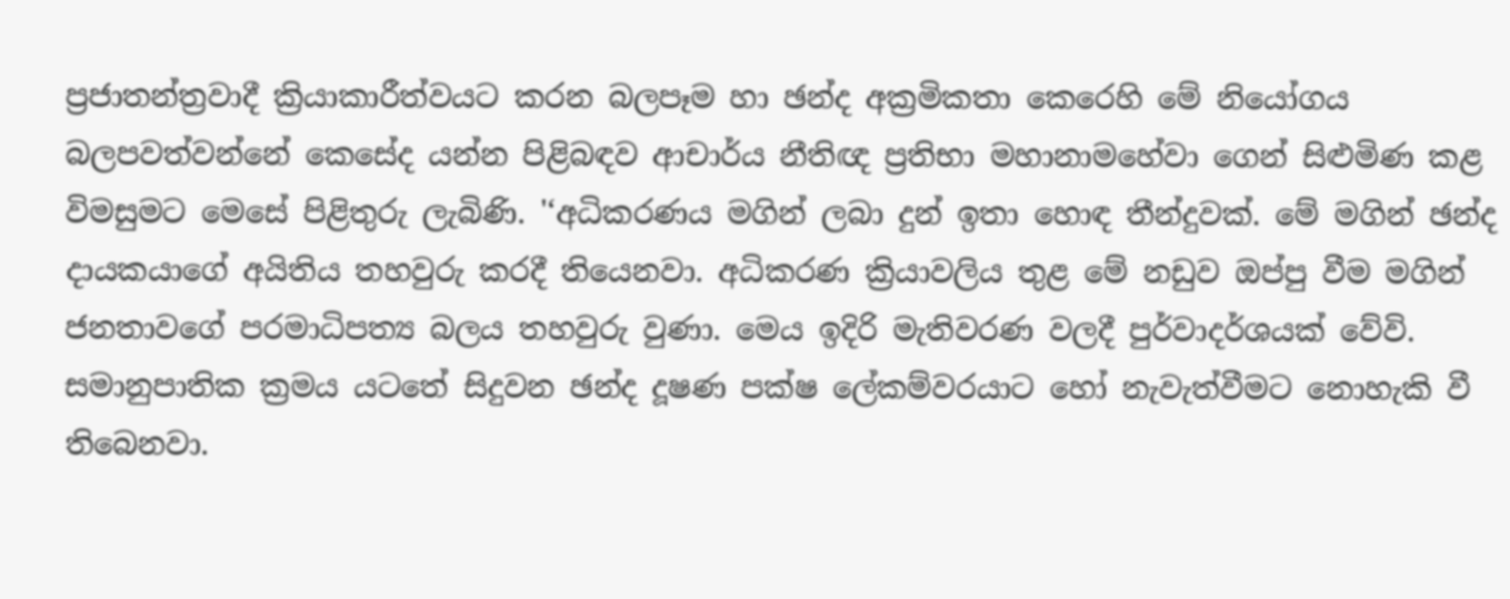ප්‍රජාතන්ත්‍රවාදී ක්‍රියාකාරීත්වයට කරන බලපෑම හා ඡන්ද අක්‍රමිකතා කෙරෙහි මේ නියෝගය බලපවත්වන්නේ කෙසේද යන්න පිළිබඳව ආචාර්ය නීතිඥ ප්‍රතිභා මහානාමහේවා ගෙන් සිළුමිණ කළ විමසුමට මෙසේ පිළිතුරු ලැබිණි. '‘අධිකරණය මගින් ලබා දුන් ඉතා හොඳ තීන්දුවක්. මේ මගින් ඡන්ද දායකයාගේ අයිතිය තහවුරු කරදී තියෙනවා. අධිකරණ ක්‍රියාවලිය තුළ මේ නඩුව ඔප්පු වීම මගින් ජනතාවගේ පරමාධිපත්‍ය බලය තහවුරු වුණා. මෙය ඉදිරි මැතිවරණ වලදී පුර්වාදර්ශයක් වේවි. සමානුපාතික ක්‍රමය යටතේ සිදුවන ඡන්ද දූෂණ පක්ෂ ලේකම්වරයාට හෝ නැවැත්වීමට නොහැකි වී තිබෙනවා.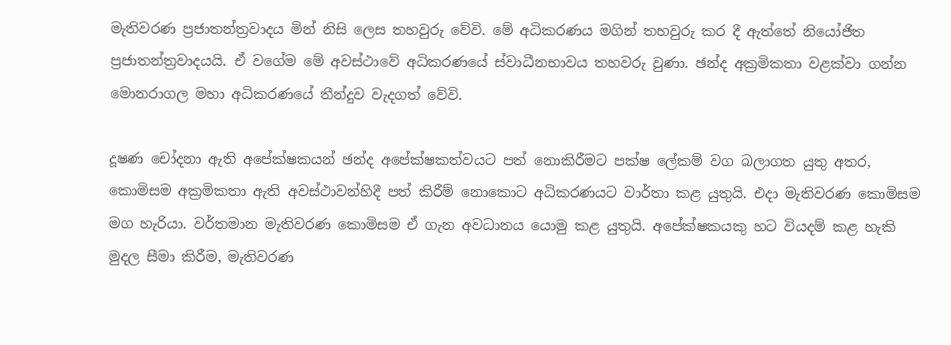මැතිවරණ ප්‍රජාතන්ත්‍රවාදය මින් නිසි ලෙස තහවුරු වේවි. මේ අධිකරණය මගින් තහවුරු කර දී ඇත්තේ නියෝජිත ප්‍රජාතන්ත්‍රවාදයයි. ඒ වගේම මේ අවස්ථාවේ අධිකරණයේ ස්වාධීනභාවය තහවරු වුණා. ඡන්ද අක්‍රමිකතා වළක්වා ගන්න මොනරාගල මහා අධිකරණයේ තීන්දුව වැදගත් වේවි.

දූෂණ චෝදනා ඇති අපේක්ෂකයන් ඡන්ද අපේක්ෂකත්වයට පත් නොකිරීමට පක්ෂ ලේකම් වග බලාගත යුතු අතර, කොමිසම අක්‍රමිකතා ඇති අවස්ථාවන්හිදී පත් කිරීම් නොකොට අධිකරණයට වාර්තා කළ යුතුයි. එදා මැතිවරණ කොමිසම මග හැරියා. වර්තමාන මැතිවරණ කොමිසම ඒ ගැන අවධානය යොමු කළ යුතුයි. අපේක්ෂකයකු හට වියදම් කළ හැකි මුදල සීමා කිරීම, මැතිවරණ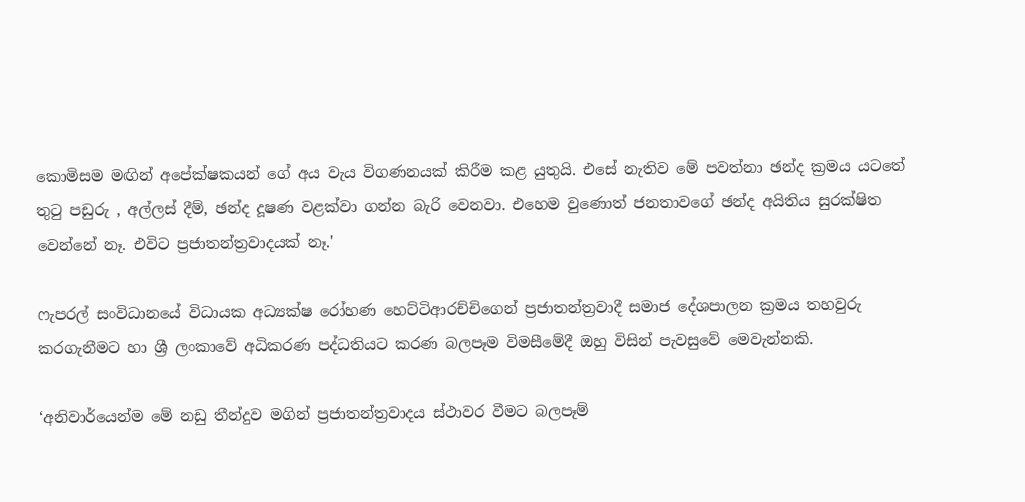කොමිසම මඟින් අපේක්ෂකයන් ගේ අය වැය විගණනයක් කිරීම කළ යුතුයි. එසේ නැතිව මේ පවත්නා ඡන්ද ක්‍රමය යටතේ තුටු පඩුරු , අල්ලස් දීම්, ඡන්ද දූෂණ වළක්වා ගන්න බැරි වෙනවා. එහෙම වුණොත් ජනතාවගේ ඡන්ද අයිතිය සුරක්ෂිත වෙන්නේ නෑ. එවිට ප්‍රජාතන්ත්‍රවාදයක් නෑ.'

ෆැපරල් සංවිධානයේ විධායක අධ්‍යක්ෂ රෝහණ හෙට්ටිආරච්චිගෙන් ප්‍රජාතන්ත්‍රවාදී සමාජ දේශපාලන ක්‍රමය තහවුරු කරගැනීමට හා ශ්‍රී ලංකාවේ අධිකරණ පද්ධතියට කරණ බලපෑම විමසීමේදී ඔහු විසින් පැවසුවේ මෙවැන්නකි.

‘අනිවාර්යෙන්ම මේ නඩු තීන්දුව මගින් ප්‍රජාතන්ත්‍රවාදය ස්ථාවර වීමට බලපෑම්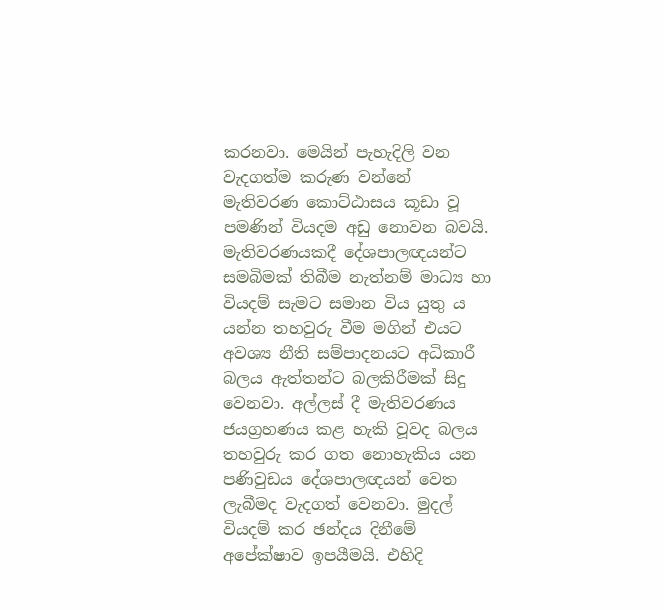කරනවා. මෙයින් පැහැදිලි වන වැදගත්ම කරුණ වන්නේ මැතිවරණ කොට්ඨාසය කූඩා වූ පමණින් වියදම අඩු නොවන බවයි. මැතිවරණයකදී දේශපාලඥයන්ට සමබිමක් තිබීම නැත්නම් මාධ්‍ය හා වියදම් සැමට සමාන විය යුතු ය යන්න තහවුරු වීම මගින් එයට අවශ්‍ය නීති සම්පාදනයට අධිකාරී බලය ඇත්තන්ට බලකිරීමක් සිදු වෙනවා. අල්ලස් දී මැතිවරණය ජයග්‍රහණය කළ හැකි වූවද බලය තහවුරු කර ගත නොහැකිය යන පණිවුඩය දේශපාලඥයන් වෙත ලැබීමද වැදගත් වෙනවා. මුදල් වියදම් කර ඡන්දය දිනීමේ අපේක්ෂාව ඉපයීමයි. එහිදි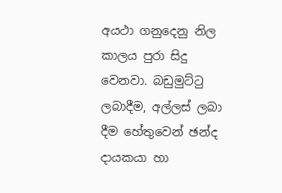අයථා ගනුදෙනු නිල කාලය පුරා සිදු වෙනවා. බඩුමුට්ටු ලබාදීම, අල්ලස් ලබා දීම හේතුවෙන් ඡන්ද දායකයා හා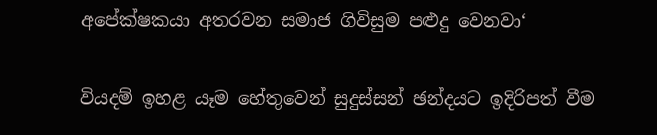අපේක්ෂකයා අතරවන සමාජ ගිවිසුම පළුදු වෙනවා‘

වියදම් ඉහළ යෑම හේතුවෙන් සුදුස්සන් ඡන්දයට ඉදිරිපත් වීම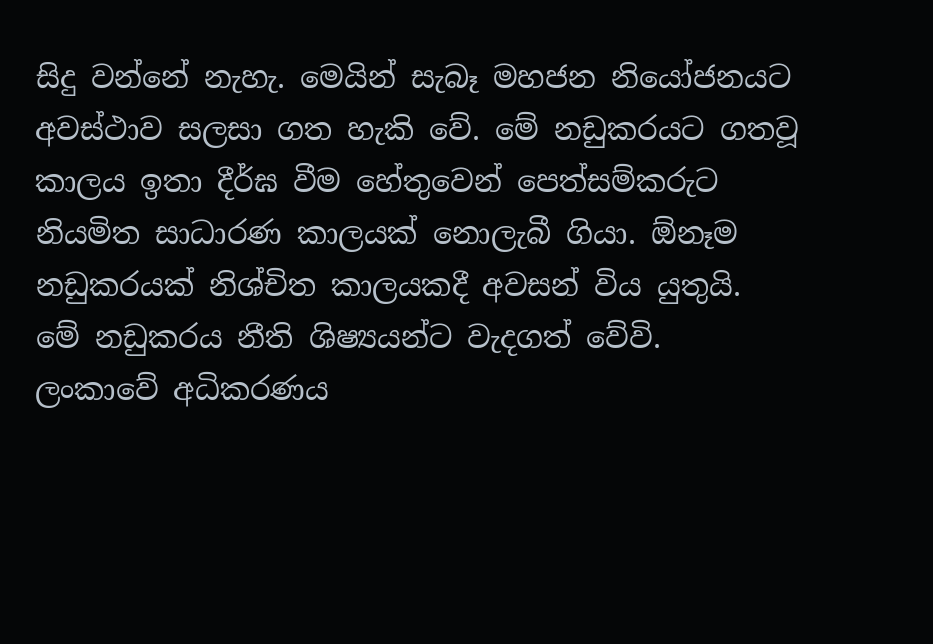සිදු වන්නේ නැහැ. මෙයින් සැබෑ මහජන නියෝජනයට අවස්ථාව සලසා ගත හැකි වේ. මේ නඩුකරයට ගතවූ කාලය ඉතා දීර්ඝ වීම හේතුවෙන් පෙත්සම්කරුට නියමිත සාධාරණ කාලයක් නොලැබී ගියා. ඕනෑම නඩුකරයක් නිශ්චිත කාලයකදී අවසන් විය යුතුයි. මේ නඩුකරය නීති ශිෂ්‍යයන්ට වැදගත් වේවි. ලංකාවේ අධිකරණය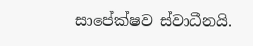සාපේක්ෂව ස්වාධීනයි.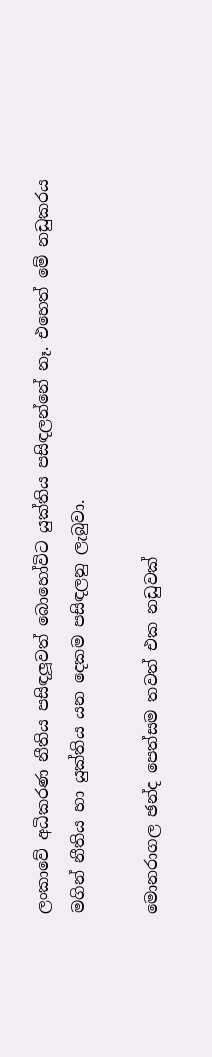ලංකාවේ අධිකරණ නීතිය පසිඳලූවත් බොහෝවිට යුක්තිය පසිඳලන්නේ නෑ. එහෙත් මේ නඩුකරය මගින් නීතිය හා යුක්තිය යන දෙකම පසිඳලනු ලැබුවා.

මොනරාගල ඡන්ද පෙත්සම තවත් එක නඩුවක්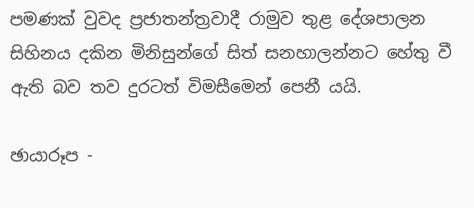පමණක් වුවද ප්‍රජාතන්ත්‍රවාදී රාමුව තුළ දේශපාලන සිහිනය දකින මිනිසුන්ගේ සිත් සනහාලන්නට හේතු වී ඇති බව තව දුරටත් විමසීමෙන් පෙනී යයි.

ඡායාරූප -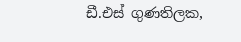ඩී.එස් ගුණතිලක,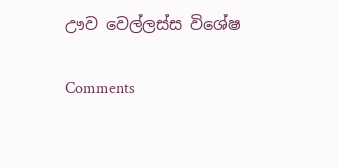ඌව වෙල්ලස්ස විශේෂ

Comments